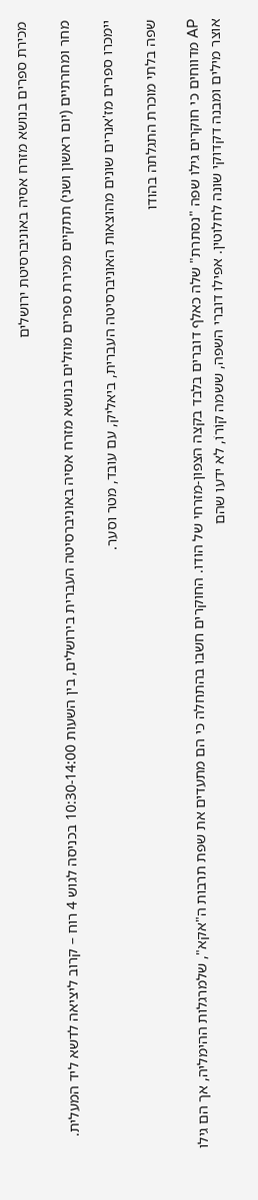מכירת ספרים בנושא מזרח אסיה באוניברסיטת ירושלים

מחר ומחרתיים (יום ראשון ושני) תתקיים מכירת ספרים מוזלים בנושא מזרח אסיה באוניברסיטה העברית בירושלים, בין השעות 10:30-14:00 בכניסה לגוש 4 רוח – קרוב ליציאה לדשא ליד המעלית.

יימכרו ספרים מז'אנרים שונים מהוצאות האוניברסיטה העברית, ביאליק, עם עובד, מטר וסער.

שפה בלתי מוכרת התגלתה בהודו

AP מדווחים כי חוקרים גילו שפה "נסתרת" שלה כאלף דוברים בלבד בקצה הצפון-מזרחי של הודו. החוקרים חשבו בהתחלה כי הם מתעדים את שפת תרבות ה"אקא", שלמרגלות ההימליה, אך הם גילו אוצר מילים ומבנה דקדוקי שונה לחלוטין. אפילו דוברי השפה, ששמה קוֹרוֹ, לא ידעו שהם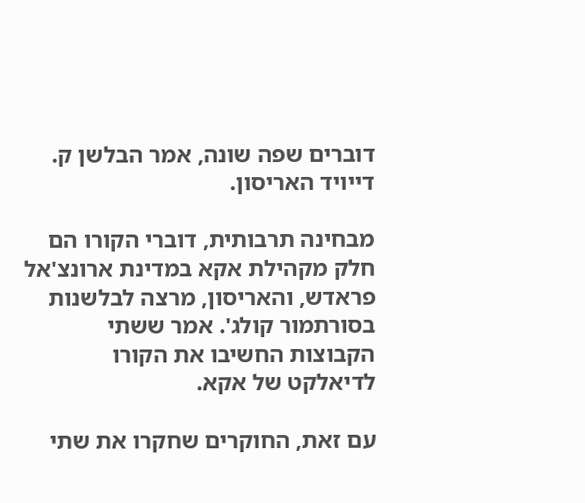דוברים שפה שונה, אמר הבלשן ק. דייויד האריסון.

מבחינה תרבותית, דוברי הקורו הם חלק מקהילת אקא במדינת ארונצ'אל פראדש, והאריסון, מרצה לבלשנות בסורתמור קולג'. אמר ששתי הקבוצות החשיבו את הקורו לדיאלקט של אקא.

עם זאת, החוקרים שחקרו את שתי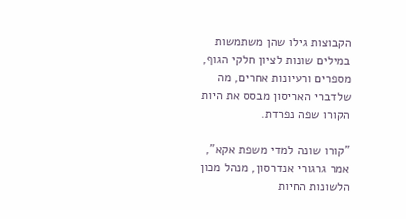הקבוצות גילו שהן משתמשות במילים שונות לציון חלקי הגוף, מספרים ורעיונות אחרים, מה שלדברי האריסון מבסס את היות הקורו שפה נפרדת.

"קורו שונה למדי משפת אקא", אמר גרגורי אנדרסון, מנהל מכון הלשונות החיות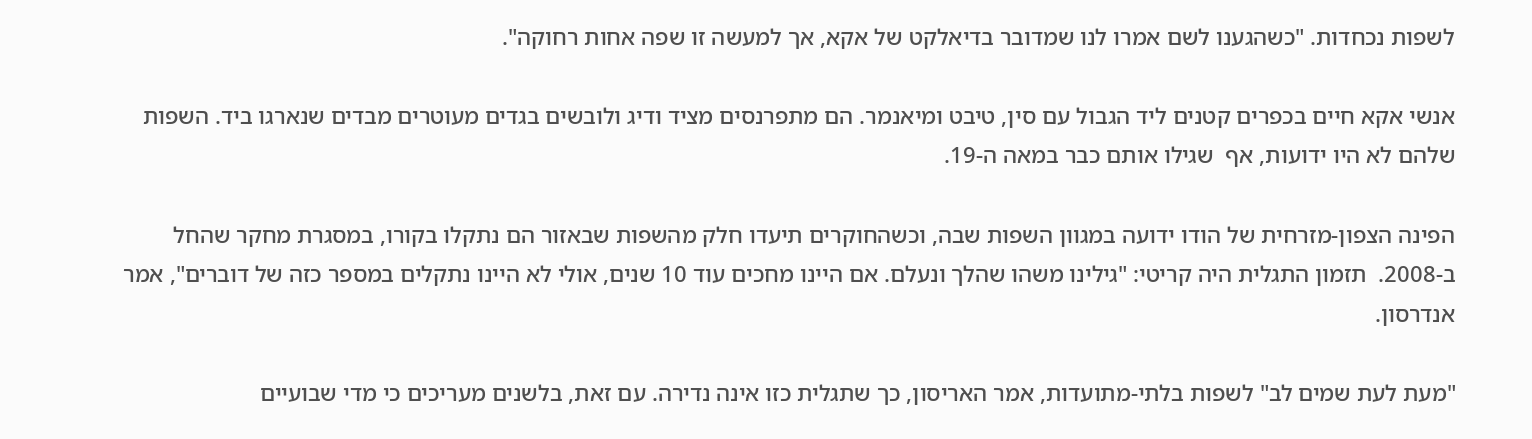לשפות נכחדות. "כשהגענו לשם אמרו לנו שמדובר בדיאלקט של אקא, אך למעשה זו שפה אחות רחוקה".

אנשי אקא חיים בכפרים קטנים ליד הגבול עם סין, טיבט ומיאנמר. הם מתפרנסים מציד ודיג ולובשים בגדים מעוטרים מבדים שנארגו ביד. השפות שלהם לא היו ידועות, אף  שגילו אותם כבר במאה ה-19.

הפינה הצפון-מזרחית של הודו ידועה במגוון השפות שבה, וכשהחוקרים תיעדו חלק מהשפות שבאזור הם נתקלו בקורו, במסגרת מחקר שהחל ב-2008.  תזמון התגלית היה קריטי: "גילינו משהו שהלך ונעלם. אם היינו מחכים עוד 10 שנים, אולי לא היינו נתקלים במספר כזה של דוברים", אמר אנדרסון.

"מעת לעת שמים לב" לשפות בלתי-מתועדות, אמר האריסון, כך שתגלית כזו אינה נדירה. עם זאת, בלשנים מעריכים כי מדי שבועיים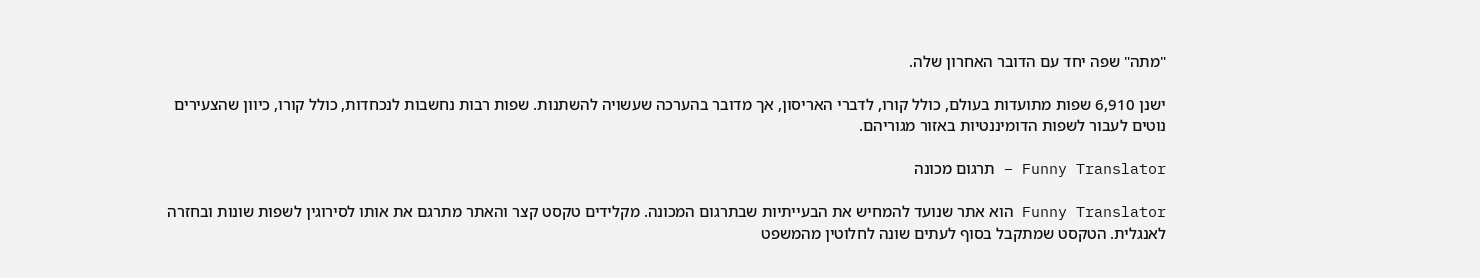"מתה" שפה יחד עם הדובר האחרון שלה.

ישנן 6,910 שפות מתועדות בעולם, כולל קורו, לדברי האריסון, אך מדובר בהערכה שעשויה להשתנות. שפות רבות נחשבות לנכחדות, כולל קורו, כיוון שהצעירים נוטים לעבור לשפות הדומיננטיות באזור מגוריהם.

Funny Translator – תרגום מכונה

Funny Translator הוא אתר שנועד להמחיש את הבעייתיות שבתרגום המכונה. מקלידים טקסט קצר והאתר מתרגם את אותו לסירוגין לשפות שונות ובחזרה לאנגלית. הטקסט שמתקבל בסוף לעתים שונה לחלוטין מהמשפט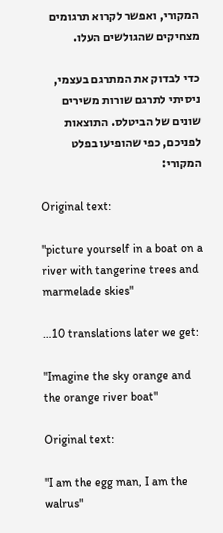המקורי, ואפשר לקרוא תרגומים מצחיקים שהגולשים העלו.

כדי לבדוק את המתרגם בעצמי, ניסיתי לתרגם שורות משירים שונים של הביטלס. התוצאות לפניכם, כפי שהופיעו בפלט המקורי:

Original text:

"picture yourself in a boat on a river with tangerine trees and marmelade skies"

…10 translations later we get:

"Imagine the sky orange and the orange river boat"

Original text:

"I am the egg man, I am the walrus"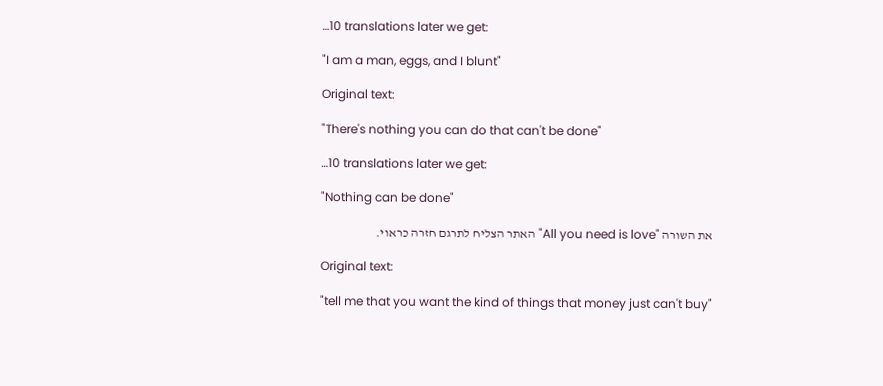…10 translations later we get:

"I am a man, eggs, and I blunt"

Original text:

"There's nothing you can do that can't be done"

…10 translations later we get:

"Nothing can be done"

את השורה "All you need is love" האתר הצליח לתרגם חזרה כראוי.

Original text:

"tell me that you want the kind of things that money just can't buy"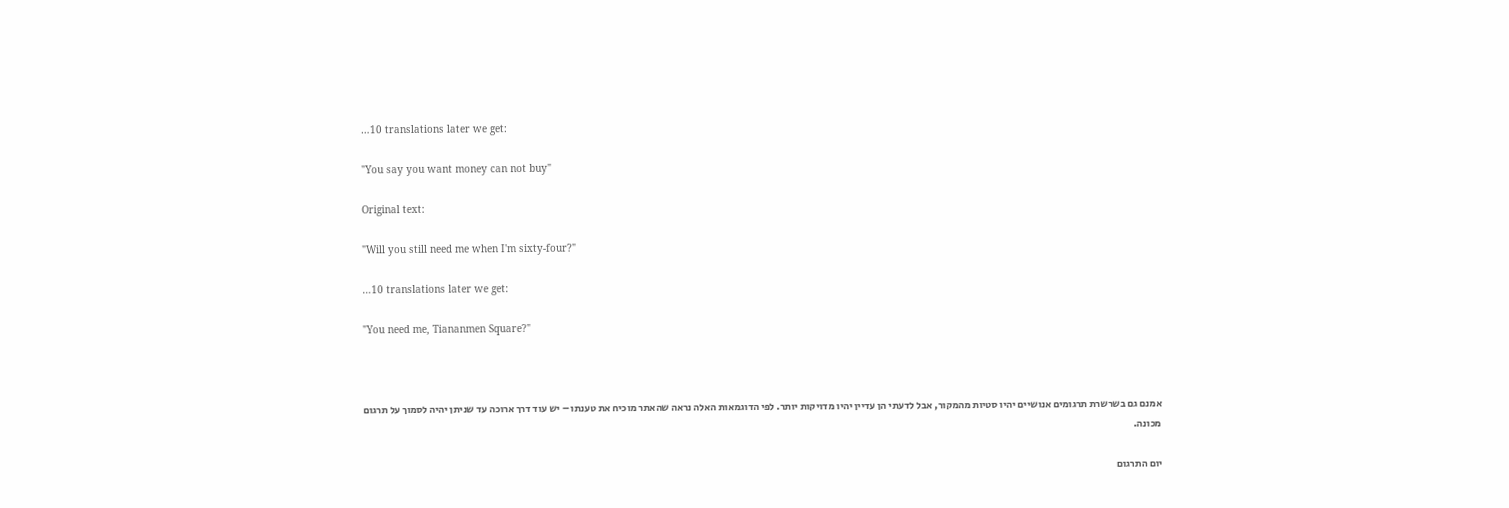…10 translations later we get:

"You say you want money can not buy"

Original text:

"Will you still need me when I'm sixty-four?"

…10 translations later we get:

"You need me, Tiananmen Square?"



אמנם גם בשרשרת תרגומים אנושיים יהיו סטיות מהמקור, אבל לדעתי הן עדיין יהיו מדויקות יותר. לפי הדוגמאות האלה נראה שהאתר מוכיח את טענתו – יש עוד דרך ארוכה עד שניתן יהיה לסמוך על תרגום מכונה.

יום התרגום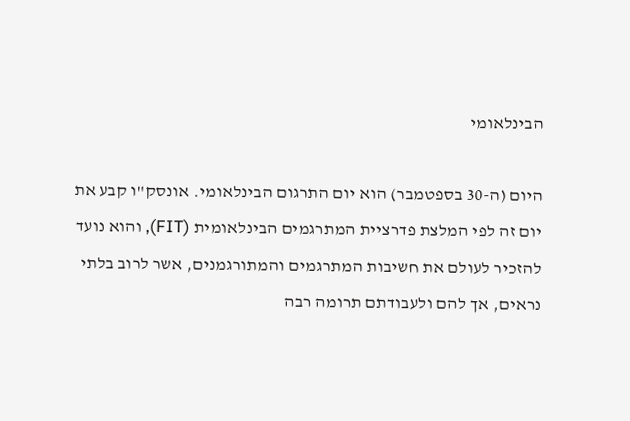הבינלאומי

היום (ה-30 בספטמבר) הוא יום התרגום הבינלאומי. אונסק"ו קבע את יום זה לפי המלצת פדרציית המתרגמים הבינלאומית (FIT), והוא נועד להזכיר לעולם את חשיבות המתרגמים והמתורגמנים, אשר לרוב בלתי נראים, אך להם ולעבודתם תרומה רבה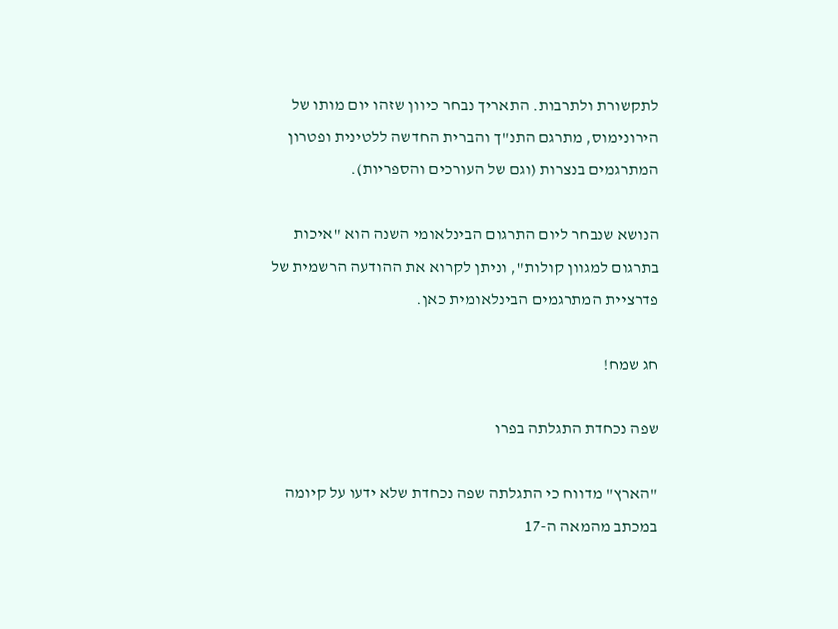לתקשורת ולתרבות. התאריך נבחר כיוון שזהו יום מותו של הירונימוס, מתרגם התנ"ך והברית החדשה ללטינית ופטרון המתרגמים בנצרות (וגם של העורכים והספריות).

הנושא שנבחר ליום התרגום הבינלאומי השנה הוא "איכות בתרגום למגוון קולות", וניתן לקרוא את ההודעה הרשמית של פדרציית המתרגמים הבינלאומית כאן.

חג שמח!

שפה נכחדת התגלתה בפרו

"הארץ" מדווח כי התגלתה שפה נכחדת שלא ידעו על קיומה במכתב מהמאה ה-17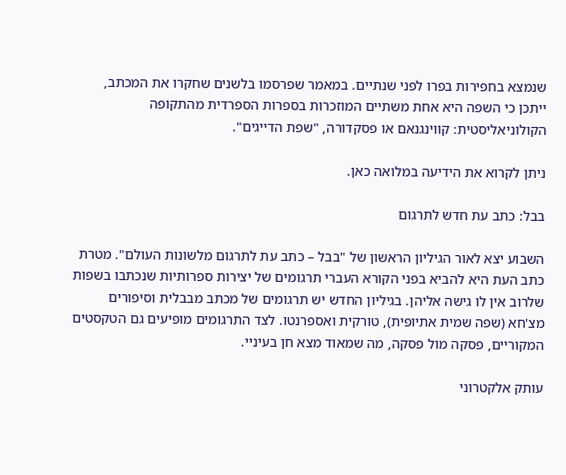שנמצא בחפירות בפרו לפני שנתיים. במאמר שפרסמו בלשנים שחקרו את המכתב, ייתכן כי השפה היא אחת משתיים המוזכרות בספרות הספרדית מהתקופה הקולוניאליסטית: קווינגנאם או פסקדורה, "שפת הדייגים".

ניתן לקרוא את הידיעה במלואה כאן.

בבל: כתב עת חדש לתרגום

השבוע יצא לאור הגיליון הראשון של "בבל – כתב עת לתרגום מלשונות העולם". מטרת כתב העת היא להביא בפני הקורא העברי תרגומים של יצירות ספרותיות שנכתבו בשפות שלרוב אין לו גישה אליהן. בגיליון החדש יש תרגומים של מכתב מבבלית וסיפורים מצ'חא (שפה שמית אתיופית), טורקית ואספרנטו. לצד התרגומים מופיעים גם הטקסטים המקוריים, פסקה מול פסקה, מה שמאוד מצא חן בעיניי.

עותק אלקטרוני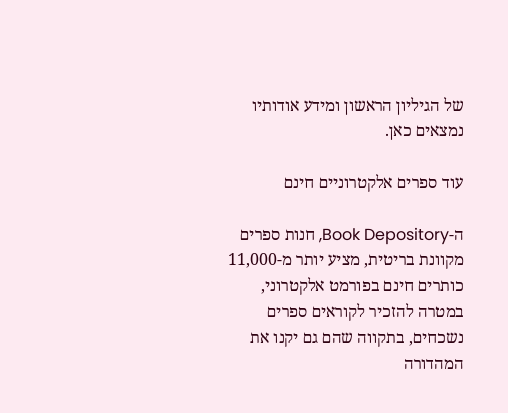של הגיליון הראשון ומידע אודותיו נמצאים כאן.

עוד ספרים אלקטרוניים חינם

ה-Book Depository, חנות ספרים מקוונת בריטית, מציע יותר מ-11,000 כותרים חינם בפורמט אלקטרוני, במטרה להזכיר לקוראים ספרים נשכחים, בתקווה שהם גם יקנו את המהדורה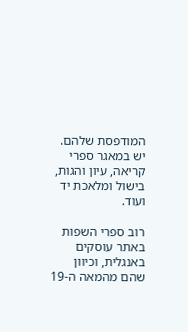המודפסת שלהם. יש במאגר ספרי קריאה, עיון והגות, בישול ומלאכת יד ועוד.

רוב ספרי השפות באתר עוסקים באנגלית, וכיוון שהם מהמאה ה-19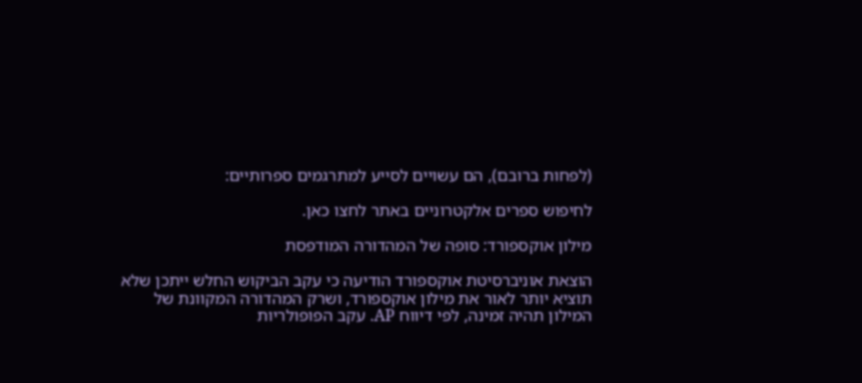(לפחות ברובם), הם עשויים לסייע למתרגמים ספרותיים:

לחיפוש ספרים אלקטרוניים באתר לחצו כאן.

מילון אוקספורד: סופה של המהדורה המודפסת

הוצאת אוניברסיטת אוקספורד הודיעה כי עקב הביקוש החלש ייתכן שלא תוציא יותר לאור את מילון אוקספורד, ושרק המהדורה המקוונת של המילון תהיה זמינה, לפי דיווח AP. עקב הפופולריות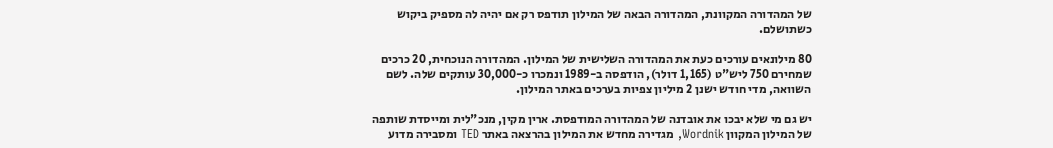של המהדורה המקוונת, המהדורה הבאה של המילון תודפס רק אם יהיה לה מספיק ביקוש כשתושלם.

80 מילונאים עורכים כעת את המהדורה השלישית של המילון. המהדורה הנוכחית, 20 כרכים שמחירם 750 ליש"ט (1,165 דולר), הודפסה ב-1989 ונמכרו כ-30,000 עותקים שלה. לשם השוואה, מדי חודש ישנן 2 מיליון צפיות בערכים באתר המילון.

יש גם מי שלא יבכו את אובדנה של המהדורה המודפסת. ארין מקין, מנכ"לית ומייסדת שותפה של המילון המקוון Wordnik, מגדירה מחדש את המילון בהרצאה באתר TED ומסבירה מדוע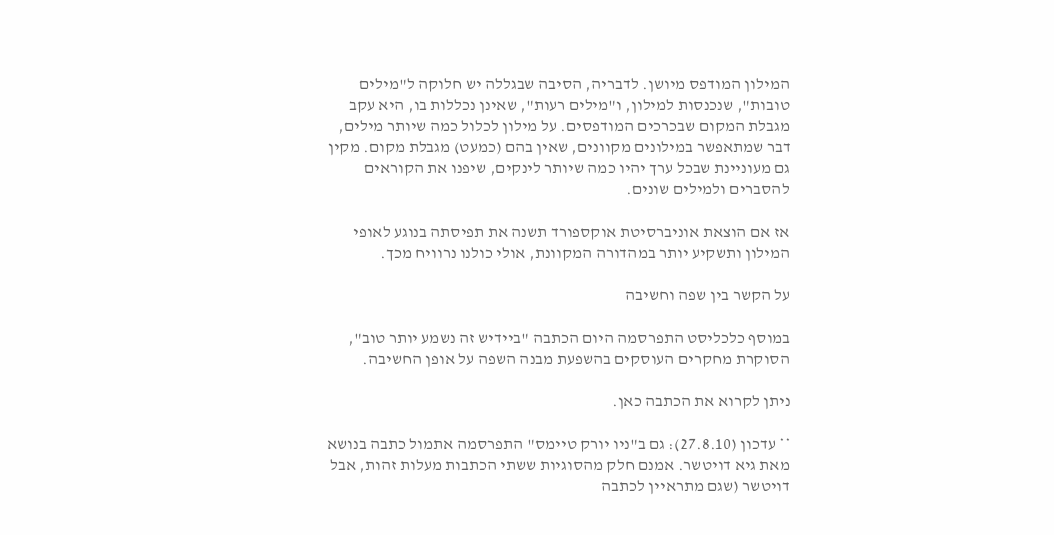המילון המודפס מיושן. לדבריה, הסיבה שבגללה יש חלוקה ל"מילים טובות", שנכנסות למילון, ו"מילים רעות", שאינן נכללות בו, היא עקב מגבלת המקום שבכרכים המודפסים. על מילון לכלול כמה שיותר מילים, דבר שמתאפשר במילונים מקוונים, שאין בהם (כמעט) מגבלת מקום. מקין גם מעוניינת שבכל ערך יהיו כמה שיותר לינקים, שיפנו את הקוראים להסברים ולמילים שונים.

אז אם הוצאת אוניברסיטת אוקספורד תשנה את תפיסתה בנוגע לאופי המילון ותשקיע יותר במהדורה המקוונת, אולי כולנו נרוויח מכך.

על הקשר בין שפה וחשיבה

במוסף כלכליסט התפרסמה היום הכתבה "ביידיש זה נשמע יותר טוב", הסוקרת מחקרים העוסקים בהשפעת מבנה השפה על אופן החשיבה.

ניתן לקרוא את הכתבה כאן.

** עדכון (27.8.10): גם ב"ניו יורק טיימס" התפרסמה אתמול כתבה בנושא מאת גיא דויטשר. אמנם חלק מהסוגיות ששתי הכתבות מעלות זהות, אבל דויטשר (שגם מתראיין לכתבה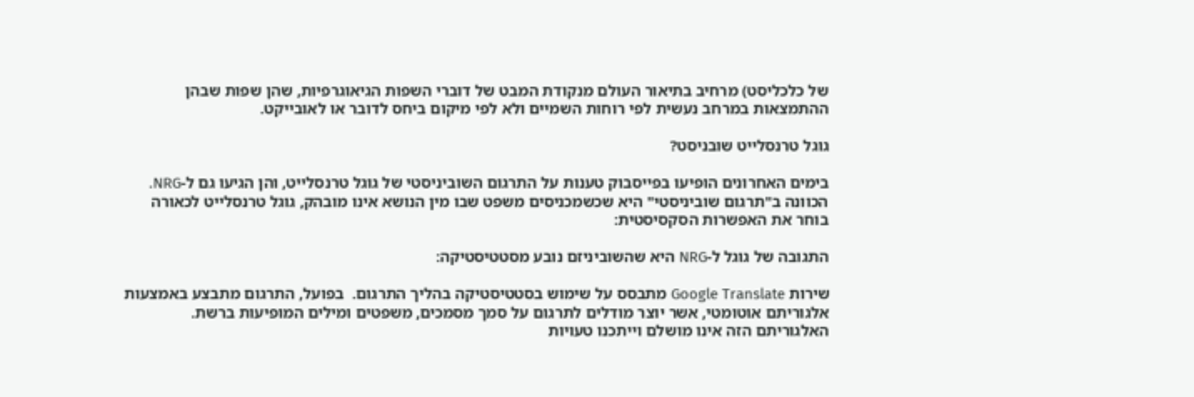של כלכליסט) מרחיב בתיאור העולם מנקודת המבט של דוברי השפות הגיאוגרפיות, שהן שפות שבהן ההתמצאות במרחב נעשית לפי רוחות השמיים ולא לפי מיקום ביחס לדובר או לאובייקט.

גוגל טרנסלייט שובניסט?

בימים האחרונים הופיעו בפייסבוק טענות על התרגום השוביניסטי של גוגל טרנסלייט, והן הגיעו גם ל-NRG. הכוונה ב"תרגום שוביניסטי" היא שכשמכניסים משפט שבו מין הנושא אינו מובהק, גוגל טרנסלייט לכאורה בוחר את האפשרות הסקסיסטית:

התגובה של גוגל ל-NRG היא שהשוביניזם נובע מסטטיסטיקה:

שירות Google Translate מתבסס על שימוש בסטטיסטיקה בהליך התרגום.  בפועל, התרגום מתבצע באמצעות אלגוריתם אוטומטי, אשר יוצר מודלים לתרגום על סמך מסמכים, משפטים ומילים המופיעות ברשת. האלגוריתם הזה אינו מושלם וייתכנו טעויות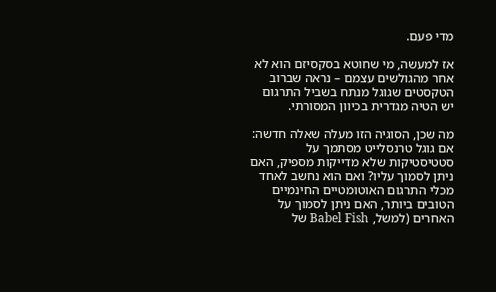מדי פעם.

אז למעשה, מי שחוטא בסקסיזם הוא לא אחר מהגולשים עצמם – נראה שברוב הטקסטים שגוגל מנתח בשביל התרגום יש הטיה מגדרית בכיוון המסורתי.

מה שכן, הסוגיה הזו מעלה שאלה חדשה: אם גוגל טרנסלייט מסתמך על סטטיסטיקות שלא מדייקות מספיק, האם ניתן לסמוך עליו? ואם הוא נחשב לאחד מכלי התרגום האוטומטיים החינמיים הטובים ביותר, האם ניתן לסמוך על האחרים (למשל, Babel Fish של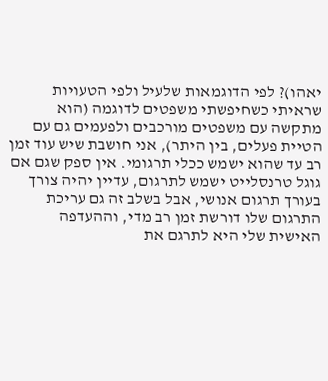יאהו)? לפי הדוגמאות שלעיל ולפי הטעויות שראיתי כשחיפשתי משפטים לדוגמה (הוא מתקשה עם משפטים מורכבים ולפעמים גם עם הטיית פעלים, בין היתר), אני חושבת שיש עוד זמן רב עד שהוא ישמש ככלי תרגומי. אין ספק שגם אם גוגל טרנסלייט ישמש לתרגום, עדיין יהיה צורך בעורך תרגום אנושי, אבל בשלב זה גם עריכת התרגום שלו דורשת זמן רב מדי, וההעדפה האישית שלי היא לתרגם את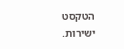הטקסט ישירות.